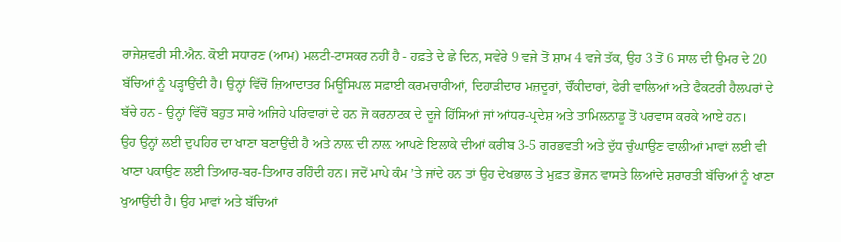ਰਾਜੇਸ਼ਵਰੀ ਸੀ.ਐਨ. ਕੋਈ ਸਧਾਰਣ (ਆਮ) ਮਲਟੀ-ਟਾਸਕਰ ਨਹੀਂ ਹੈ - ਹਫ਼ਤੇ ਦੇ ਛੇ ਦਿਨ, ਸਵੇਰੇ 9 ਵਜੇ ਤੋਂ ਸ਼ਾਮ 4 ਵਜੇ ਤੱਕ, ਉਹ 3 ਤੋਂ 6 ਸਾਲ ਦੀ ਉਮਰ ਦੇ 20 ਬੱਚਿਆਂ ਨੂੰ ਪੜ੍ਹਾਉਂਦੀ ਹੈ। ਉਨ੍ਹਾਂ ਵਿੱਚੋਂ ਜ਼ਿਆਦਾਤਰ ਮਿਊਂਸਿਪਲ ਸਫ਼ਾਈ ਕਰਮਚਾਰੀਆਂ, ਦਿਹਾੜੀਦਾਰ ਮਜ਼ਦੂਰਾਂ, ਚੌਂਕੀਦਾਰਾਂ, ਫੇਰੀ ਵਾਲਿਆਂ ਅਤੇ ਫੈਕਟਰੀ ਹੈਲਪਰਾਂ ਦੇ ਬੱਚੇ ਹਨ - ਉਨ੍ਹਾਂ ਵਿੱਚੋਂ ਬਹੁਤ ਸਾਰੇ ਅਜਿਹੇ ਪਰਿਵਾਰਾਂ ਦੇ ਹਨ ਜੋ ਕਰਨਾਟਕ ਦੇ ਦੂਜੇ ਹਿੱਸਿਆਂ ਜਾਂ ਆਂਧਰ-ਪ੍ਰਦੇਸ਼ ਅਤੇ ਤਾਮਿਲਨਾਡੂ ਤੋਂ ਪਰਵਾਸ ਕਰਕੇ ਆਏ ਹਨ।
ਉਹ ਉਨ੍ਹਾਂ ਲਈ ਦੁਪਹਿਰ ਦਾ ਖਾਣਾ ਬਣਾਉਂਦੀ ਹੈ ਅਤੇ ਨਾਲ਼ ਦੀ ਨਾਲ਼ ਆਪਣੇ ਇਲਾਕੇ ਦੀਆਂ ਕਰੀਬ 3-5 ਗਰਭਵਤੀ ਅਤੇ ਦੁੱਧ ਚੁੰਘਾਉਣ ਵਾਲੀਆਂ ਮਾਵਾਂ ਲਈ ਵੀ ਖਾਣਾ ਪਕਾਉਣ ਲਈ ਤਿਆਰ-ਬਰ-ਤਿਆਰ ਰਹਿੰਦੀ ਹਨ। ਜਦੋਂ ਮਾਪੇ ਕੰਮ ’ਤੇ ਜਾਂਦੇ ਹਨ ਤਾਂ ਉਹ ਦੇਖਭਾਲ ਤੇ ਮੁਫ਼ਤ ਭੋਜਨ ਵਾਸਤੇ ਲਿਆਂਦੇ ਸ਼ਰਾਰਤੀ ਬੱਚਿਆਂ ਨੂੰ ਖਾਣਾ ਖੁਆਉਂਦੀ ਹੈ। ਉਹ ਮਾਵਾਂ ਅਤੇ ਬੱਚਿਆਂ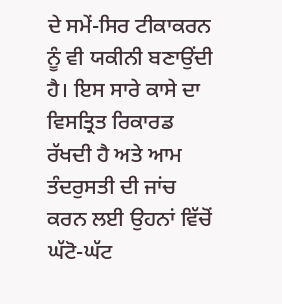ਦੇ ਸਮੇਂ-ਸਿਰ ਟੀਕਾਕਰਨ ਨੂੰ ਵੀ ਯਕੀਨੀ ਬਣਾਉਂਦੀ ਹੈ। ਇਸ ਸਾਰੇ ਕਾਸੇ ਦਾ ਵਿਸਤ੍ਰਿਤ ਰਿਕਾਰਡ ਰੱਖਦੀ ਹੈ ਅਤੇ ਆਮ ਤੰਦਰੁਸਤੀ ਦੀ ਜਾਂਚ ਕਰਨ ਲਈ ਉਹਨਾਂ ਵਿੱਚੋਂ ਘੱਟੋ-ਘੱਟ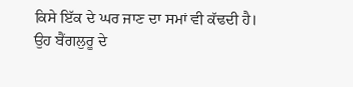ਕਿਸੇ ਇੱਕ ਦੇ ਘਰ ਜਾਣ ਦਾ ਸਮਾਂ ਵੀ ਕੱਢਦੀ ਹੈ।
ਉਹ ਬੈਂਗਲੁਰੂ ਦੇ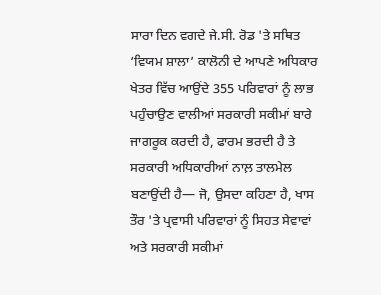ਸਾਰਾ ਦਿਨ ਵਗਦੇ ਜੇ.ਸੀ. ਰੋਡ 'ਤੇ ਸਥਿਤ ‘ਵਿਯਮ ਸ਼ਾਲਾ’ ਕਾਲੋਨੀ ਦੇ ਆਪਣੇ ਅਧਿਕਾਰ ਖੇਤਰ ਵਿੱਚ ਆਉਂਦੇ 355 ਪਰਿਵਾਰਾਂ ਨੂੰ ਲਾਭ ਪਹੁੰਚਾਉਣ ਵਾਲੀਆਂ ਸਰਕਾਰੀ ਸਕੀਮਾਂ ਬਾਰੇ ਜਾਗਰੂਕ ਕਰਦੀ ਹੈ, ਫਾਰਮ ਭਰਦੀ ਹੈ ਤੇ ਸਰਕਾਰੀ ਅਧਿਕਾਰੀਆਂ ਨਾਲ਼ ਤਾਲਮੇਲ ਬਣਾਉਂਦੀ ਹੈ— ਜੋ, ਉਸਦਾ ਕਹਿਣਾ ਹੈ, ਖਾਸ ਤੌਰ 'ਤੇ ਪ੍ਰਵਾਸੀ ਪਰਿਵਾਰਾਂ ਨੂੰ ਸਿਹਤ ਸੇਵਾਵਾਂ ਅਤੇ ਸਰਕਾਰੀ ਸਕੀਮਾਂ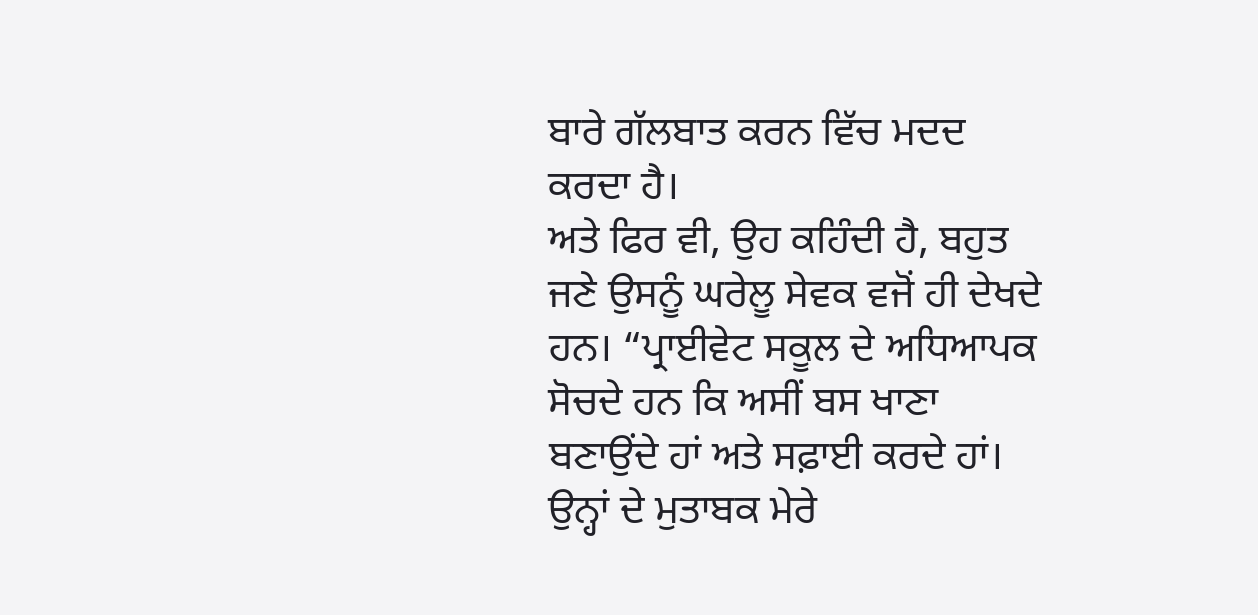ਬਾਰੇ ਗੱਲਬਾਤ ਕਰਨ ਵਿੱਚ ਮਦਦ ਕਰਦਾ ਹੈ।
ਅਤੇ ਫਿਰ ਵੀ, ਉਹ ਕਹਿੰਦੀ ਹੈ, ਬਹੁਤ ਜਣੇ ਉਸਨੂੰ ਘਰੇਲੂ ਸੇਵਕ ਵਜੋਂ ਹੀ ਦੇਖਦੇ ਹਨ। “ਪ੍ਰਾਈਵੇਟ ਸਕੂਲ ਦੇ ਅਧਿਆਪਕ ਸੋਚਦੇ ਹਨ ਕਿ ਅਸੀਂ ਬਸ ਖਾਣਾ ਬਣਾਉਂਦੇ ਹਾਂ ਅਤੇ ਸਫ਼ਾਈ ਕਰਦੇ ਹਾਂ। ਉਨ੍ਹਾਂ ਦੇ ਮੁਤਾਬਕ ਮੇਰੇ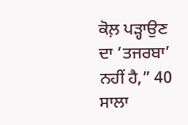ਕੋਲ਼ ਪੜ੍ਹਾਉਣ ਦਾ ‘ਤਜਰਬਾ’ ਨਹੀਂ ਹੈ,” 40 ਸਾਲਾ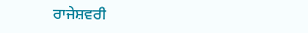ਰਾਜੇਸ਼ਵਰੀ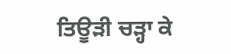ਤਿਊੜੀ ਚੜ੍ਹਾ ਕੇ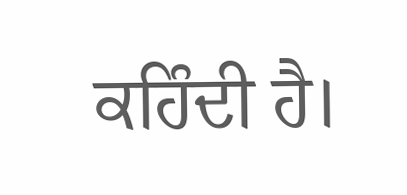ਕਹਿੰਦੀ ਹੈ।